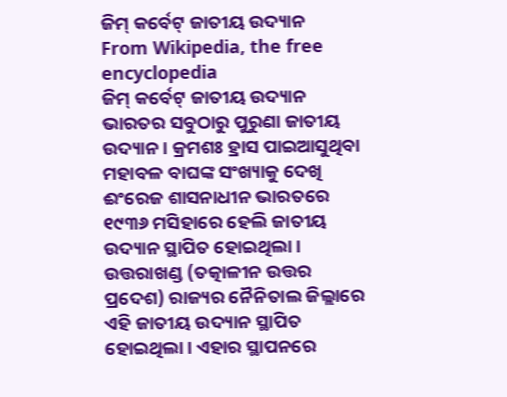ଜିମ୍ କର୍ବେଟ୍ ଜାତୀୟ ଉଦ୍ୟାନ
From Wikipedia, the free encyclopedia
ଜିମ୍ କର୍ବେଟ୍ ଜାତୀୟ ଉଦ୍ୟାନ ଭାରତର ସବୁଠାରୁ ପୁରୁଣା ଜାତୀୟ ଉଦ୍ୟାନ । କ୍ରମଶଃ ହ୍ରାସ ପାଇଆସୁଥିବା ମହାବଳ ବାଘଙ୍କ ସଂଖ୍ୟାକୁ ଦେଖି ଈଂରେଜ ଶାସନାଧୀନ ଭାରତରେ ୧୯୩୬ ମସିହାରେ ହେଲି ଜାତୀୟ ଉଦ୍ୟାନ ସ୍ଥାପିତ ହୋଇଥିଲା । ଉତ୍ତରାଖଣ୍ଡ (ତତ୍କାଳୀନ ଉତ୍ତର ପ୍ରଦେଶ) ରାଜ୍ୟର ନୈନିତାଲ ଜିଲ୍ଲାରେ ଏହି ଜାତୀୟ ଉଦ୍ୟାନ ସ୍ଥାପିତ ହୋଇଥିଲା । ଏହାର ସ୍ଥାପନରେ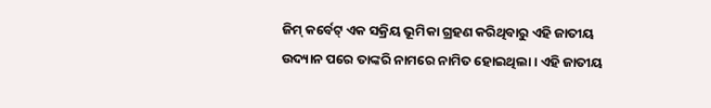ଜିମ୍ କର୍ବେଟ୍ ଏକ ସକ୍ରିୟ ଭୂମିକା ଗ୍ରହଣ କରିଥିବାରୁ ଏହି ଜାତୀୟ ଉଦ୍ୟାନ ପରେ ତାଙ୍କରି ନାମରେ ନାମିତ ହୋଇଥିଲା । ଏହି ଜାତୀୟ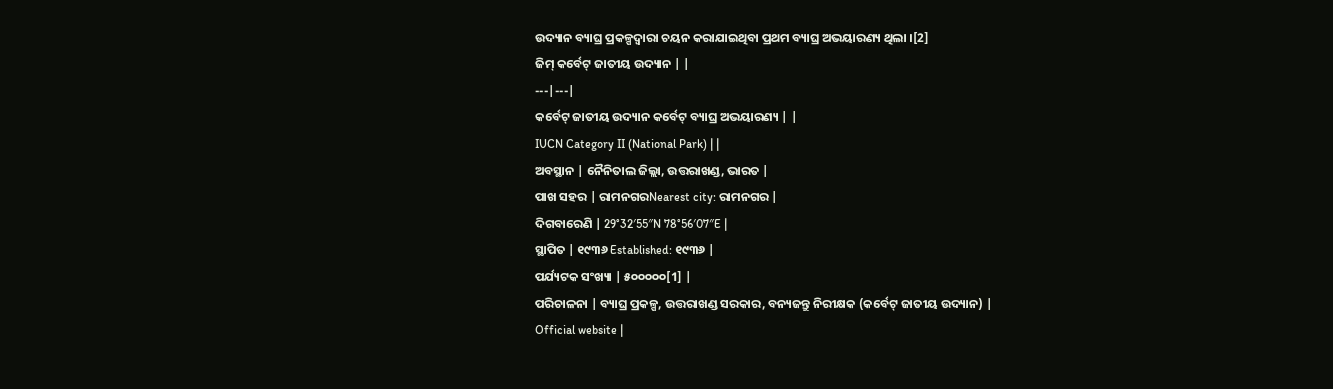ଉଦ୍ୟାନ ବ୍ୟାଘ୍ର ପ୍ରକଳ୍ପଦ୍ୱାରା ଚୟନ କରାଯାଇଥିବା ପ୍ରଥମ ବ୍ୟାଘ୍ର ଅଭୟାରଣ୍ୟ ଥିଲା ।[2]
ଜିମ୍ କର୍ବେଟ୍ ଜାତୀୟ ଉଦ୍ୟାନ | |
---|---|
କର୍ବେଟ୍ ଜାତୀୟ ଉଦ୍ୟାନ କର୍ବେଟ୍ ବ୍ୟାଘ୍ର ଅଭୟାରଣ୍ୟ | |
IUCN Category II (National Park) | |
ଅବସ୍ଥାନ | ନୈନିତାଲ ଜିଲ୍ଲା, ଉତ୍ତରାଖଣ୍ଡ, ଭାରତ |
ପାଖ ସହର | ରାମନଗରNearest city: ରାମନଗର |
ଦିଗବାରେଣି | 29°32′55″N 78°56′07″E |
ସ୍ଥାପିତ | ୧୯୩୬ Established: ୧୯୩୬ |
ପର୍ଯ୍ୟଟକ ସଂଖ୍ୟା | ୫୦୦୦୦୦[1] |
ପରିଚାଳନା | ବ୍ୟାଘ୍ର ପ୍ରକଳ୍ପ, ଉତ୍ତରାଖଣ୍ଡ ସରକାର, ବନ୍ୟଜନ୍ତୁ ନିରୀକ୍ଷକ (କର୍ବେଟ୍ ଜାତୀୟ ଉଦ୍ୟାନ) |
Official website |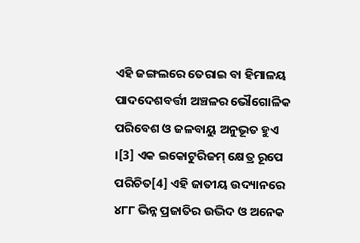ଏହି ଜଙ୍ଗଲରେ ତେରାଇ ବା ହିମାଳୟ ପାଦଦେଶବର୍ତ୍ତୀ ଅଞ୍ଚଳର ଭୌଗୋଳିକ ପରିବେଶ ଓ ଜଳବାୟୁ ଅନୁଭୂତ ହୁଏ ।[3] ଏକ ଇକୋଟୁରିଜମ୍ କ୍ଷେତ୍ର ରୂପେ ପରିଚିତ[4] ଏହି ଜାତୀୟ ଉଦ୍ୟାନରେ ୪୮୮ ଭିନ୍ନ ପ୍ରଜାତିର ଉଦ୍ଭିଦ ଓ ଅନେକ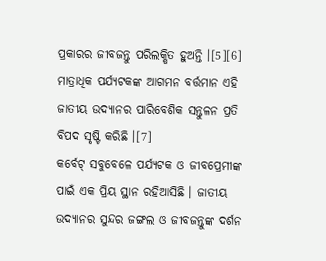ପ୍ରକାରର ଜୀବଜନ୍ତୁ ପରିଲକ୍ଷିତ ହୁଅନ୍ତି ।[5][6] ମାତ୍ରାଧିକ ପର୍ଯ୍ୟଟକଙ୍କ ଆଗମନ ବର୍ତ୍ତମାନ ଏହି ଜାତୀୟ ଉଦ୍ୟାନର ପାରିବେଶିକ ସନ୍ତୁଳନ ପ୍ରତି ବିପଦ ସୃଷ୍ଟି କରିଛି ।[7]
କର୍ବେଟ୍ ସବୁବେଳେ ପର୍ଯ୍ୟଟକ ଓ ଜୀବପ୍ରେମୀଙ୍କ ପାଇଁ ଏକ ପ୍ରିୟ ସ୍ଥାନ ରହିଆସିଛି । ଜାତୀୟ ଉଦ୍ୟାନର ସୁନ୍ଦର ଜଙ୍ଗଲ ଓ ଜୀବଜନ୍ତୁଙ୍କ ଦର୍ଶନ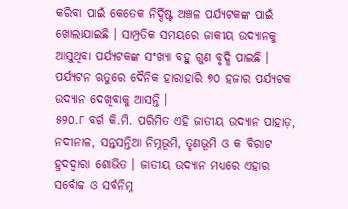କରିବା ପାଇଁ କେତେକ ନିର୍ଦ୍ଦିଷ୍ଟ ଅଞ୍ଚଳ ପର୍ଯ୍ୟଟକଙ୍କ ପାଇଁ ଖୋଲାଯାଇଛି । ସାମ୍ପ୍ରତିକ ସମୟରେ ଜାକୀୟ ଉଦ୍ୟାନକୁ ଆସୁଥିବା ପର୍ଯ୍ୟଟକଙ୍କ ସଂଖ୍ୟା ବହୁ ଗୁଣ ବୃଦ୍ଧି ପାଇଛି । ପର୍ଯ୍ୟଟନ ଋତୁରେ ଦୈନିକ ହାରାହାରି ୭୦ ହଜାର ପର୍ଯ୍ୟଟକ ଉଦ୍ୟାନ ଦେଖିବାକୁ ଆସନ୍ତି ।
୫୨୦.୮ ବର୍ଗ କି.ମି. ପରିମିତ ଏହି ଜାତୀୟ ଉଦ୍ୟାନ ପାହାଡ଼, ନଦୀନାଳ, ସନ୍ତସନ୍ତିଆ ନିମ୍ନଭୂମି, ତୃଣଭୂମି ଓ କ ବିରାଟ ହ୍ରଦଦ୍ୱାରା ଶୋଭିତ । ଜାତୀୟ ଉଦ୍ୟାନ ମଧ୍ୟରେ ଏହାର ସର୍ବୋଚ୍ଚ ଓ ସର୍ବନିମ୍ନ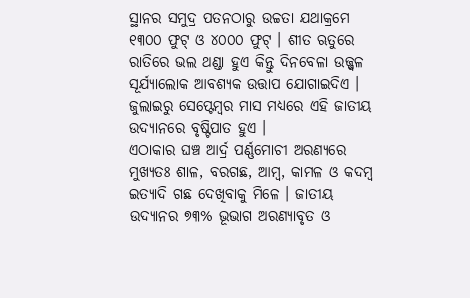ସ୍ଥାନର ସମୁଦ୍ର ପତନଠାରୁ ଉଚ୍ଚତା ଯଥାକ୍ରମେ ୧୩୦୦ ଫୁଟ୍ ଓ ୪୦୦୦ ଫୁଟ୍ । ଶୀତ ଋତୁରେ ରାତିରେ ଭଲ ଥଣ୍ଡା ହୁଏ କିନ୍ତୁ ଦିନବେଳା ଉଜ୍ଜ୍ୱଳ ସୂର୍ଯ୍ୟାଲୋକ ଆବଶ୍ୟକ ଉତ୍ତାପ ଯୋଗାଇଦିଏ । ଜୁଲାଇରୁ ସେପ୍ଟେମ୍ବର ମାସ ମଧ୍ୟରେ ଏହି ଜାତୀୟ ଉଦ୍ୟାନରେ ବୃଷ୍ଟିପାତ ହୁଏ ।
ଏଠାକାର ଘଞ୍ଚ ଆର୍ଦ୍ର ପର୍ଣ୍ଣମୋଚୀ ଅରଣ୍ୟରେ ମୁଖ୍ୟତଃ ଶାଳ, ବରଗଛ, ଆମ୍ବ, କାମଳ ଓ କଦମ୍ବ ଇତ୍ୟାଦି ଗଛ ଦେଖିବାକୁ ମିଳେ । ଜାତୀୟ ଉଦ୍ୟାନର ୭୩% ଭୂଭାଗ ଅରଣ୍ୟାବୃତ ଓ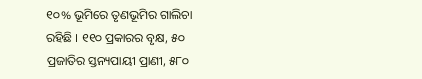୧୦% ଭୂମିରେ ତୃଣଭୂମିର ଗାଲିଚା ରହିଛି । ୧୧୦ ପ୍ରକାରର ବୃକ୍ଷ, ୫୦ ପ୍ରଜାତିର ସ୍ତନ୍ୟପାୟୀ ପ୍ରାଣୀ, ୫୮୦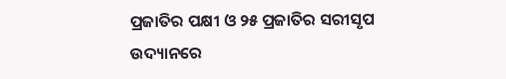ପ୍ରଜାତିର ପକ୍ଷୀ ଓ ୨୫ ପ୍ରଜାତିର ସରୀସୃପ ଉଦ୍ୟାନରେ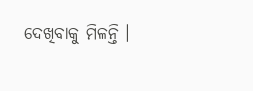ଦେଖିବାକୁ ମିଳନ୍ତି ।